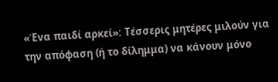«Ένα παιδί αρκεί»: Τέσσερις μητέρες μιλούν για την απόφαση (ή το δίλημμα) να κάνουν μόνο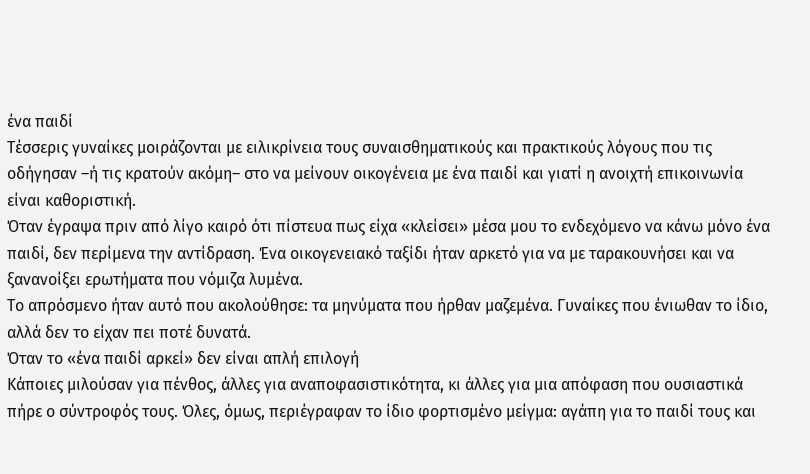ένα παιδί
Τέσσερις γυναίκες μοιράζονται με ειλικρίνεια τους συναισθηματικούς και πρακτικούς λόγους που τις οδήγησαν –ή τις κρατούν ακόμη– στο να μείνουν οικογένεια με ένα παιδί και γιατί η ανοιχτή επικοινωνία είναι καθοριστική.
Όταν έγραψα πριν από λίγο καιρό ότι πίστευα πως είχα «κλείσει» μέσα μου το ενδεχόμενο να κάνω μόνο ένα παιδί, δεν περίμενα την αντίδραση. Ένα οικογενειακό ταξίδι ήταν αρκετό για να με ταρακουνήσει και να ξανανοίξει ερωτήματα που νόμιζα λυμένα.
Το απρόσμενο ήταν αυτό που ακολούθησε: τα μηνύματα που ήρθαν μαζεμένα. Γυναίκες που ένιωθαν το ίδιο, αλλά δεν το είχαν πει ποτέ δυνατά.
Όταν το «ένα παιδί αρκεί» δεν είναι απλή επιλογή
Κάποιες μιλούσαν για πένθος, άλλες για αναποφασιστικότητα, κι άλλες για μια απόφαση που ουσιαστικά πήρε ο σύντροφός τους. Όλες, όμως, περιέγραφαν το ίδιο φορτισμένο μείγμα: αγάπη για το παιδί τους και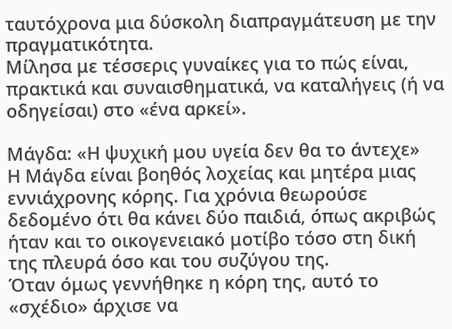ταυτόχρονα μια δύσκολη διαπραγμάτευση με την πραγματικότητα.
Μίλησα με τέσσερις γυναίκες για το πώς είναι, πρακτικά και συναισθηματικά, να καταλήγεις (ή να οδηγείσαι) στο «ένα αρκεί».

Μάγδα: «Η ψυχική μου υγεία δεν θα το άντεχε»
Η Μάγδα είναι βοηθός λοχείας και μητέρα μιας εννιάχρονης κόρης. Για χρόνια θεωρούσε δεδομένο ότι θα κάνει δύο παιδιά, όπως ακριβώς ήταν και το οικογενειακό μοτίβο τόσο στη δική της πλευρά όσο και του συζύγου της.
Όταν όμως γεννήθηκε η κόρη της, αυτό το «σχέδιο» άρχισε να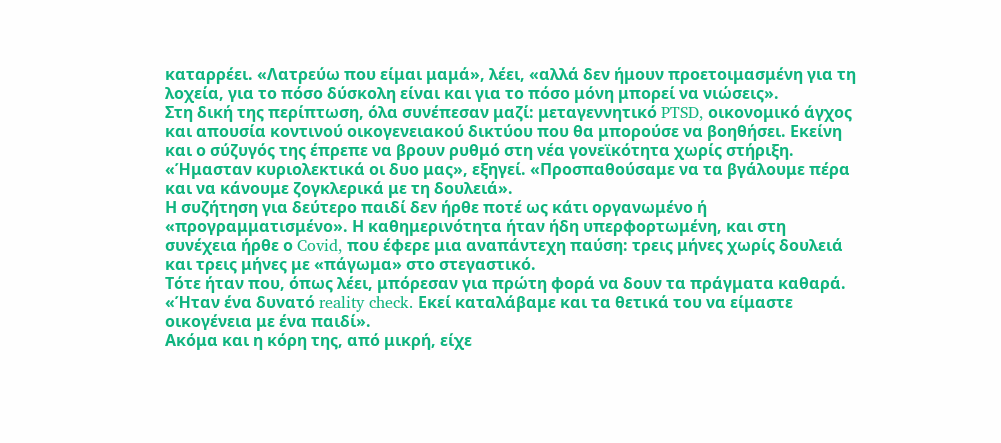καταρρέει. «Λατρεύω που είμαι μαμά», λέει, «αλλά δεν ήμουν προετοιμασμένη για τη λοχεία, για το πόσο δύσκολη είναι και για το πόσο μόνη μπορεί να νιώσεις».
Στη δική της περίπτωση, όλα συνέπεσαν μαζί: μεταγεννητικό PTSD, οικονομικό άγχος και απουσία κοντινού οικογενειακού δικτύου που θα μπορούσε να βοηθήσει. Εκείνη και ο σύζυγός της έπρεπε να βρουν ρυθμό στη νέα γονεϊκότητα χωρίς στήριξη.
«Ήμασταν κυριολεκτικά οι δυο μας», εξηγεί. «Προσπαθούσαμε να τα βγάλουμε πέρα και να κάνουμε ζογκλερικά με τη δουλειά».
Η συζήτηση για δεύτερο παιδί δεν ήρθε ποτέ ως κάτι οργανωμένο ή «προγραμματισμένο». Η καθημερινότητα ήταν ήδη υπερφορτωμένη, και στη συνέχεια ήρθε ο Covid, που έφερε μια αναπάντεχη παύση: τρεις μήνες χωρίς δουλειά και τρεις μήνες με «πάγωμα» στο στεγαστικό.
Τότε ήταν που, όπως λέει, μπόρεσαν για πρώτη φορά να δουν τα πράγματα καθαρά. «Ήταν ένα δυνατό reality check. Εκεί καταλάβαμε και τα θετικά του να είμαστε οικογένεια με ένα παιδί».
Ακόμα και η κόρη της, από μικρή, είχε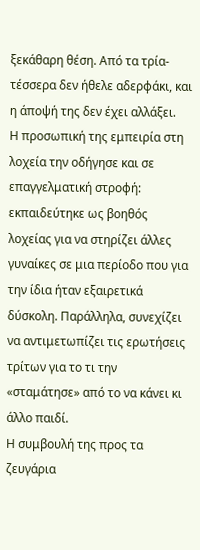ξεκάθαρη θέση. Από τα τρία-τέσσερα δεν ήθελε αδερφάκι, και η άποψή της δεν έχει αλλάξει.
Η προσωπική της εμπειρία στη λοχεία την οδήγησε και σε επαγγελματική στροφή: εκπαιδεύτηκε ως βοηθός λοχείας για να στηρίζει άλλες γυναίκες σε μια περίοδο που για την ίδια ήταν εξαιρετικά δύσκολη. Παράλληλα, συνεχίζει να αντιμετωπίζει τις ερωτήσεις τρίτων για το τι την «σταμάτησε» από το να κάνει κι άλλο παιδί.
Η συμβουλή της προς τα ζευγάρια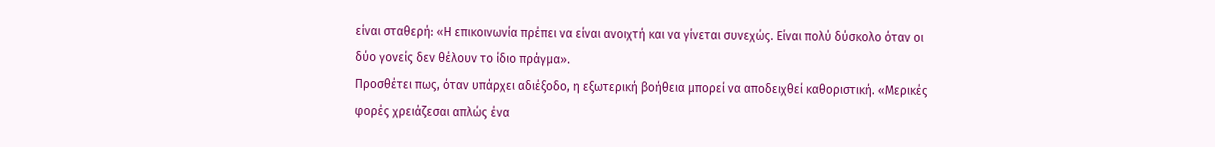είναι σταθερή: «Η επικοινωνία πρέπει να είναι ανοιχτή και να γίνεται συνεχώς. Είναι πολύ δύσκολο όταν οι δύο γονείς δεν θέλουν το ίδιο πράγμα».
Προσθέτει πως, όταν υπάρχει αδιέξοδο, η εξωτερική βοήθεια μπορεί να αποδειχθεί καθοριστική. «Μερικές φορές χρειάζεσαι απλώς ένα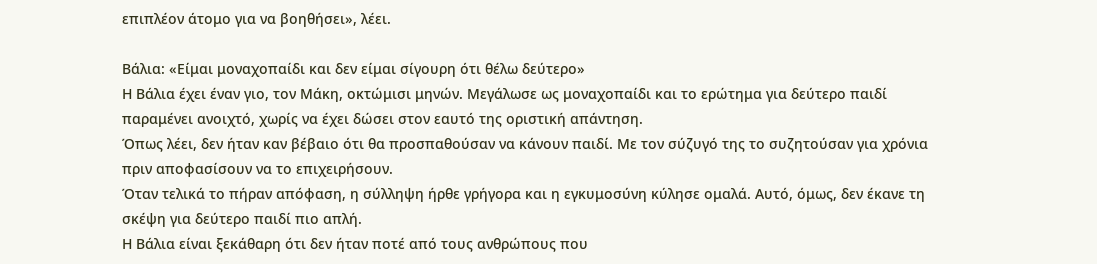επιπλέον άτομο για να βοηθήσει», λέει.

Βάλια: «Είμαι μοναχοπαίδι και δεν είμαι σίγουρη ότι θέλω δεύτερο»
Η Βάλια έχει έναν γιο, τον Μάκη, οκτώμισι μηνών. Μεγάλωσε ως μοναχοπαίδι και το ερώτημα για δεύτερο παιδί παραμένει ανοιχτό, χωρίς να έχει δώσει στον εαυτό της οριστική απάντηση.
Όπως λέει, δεν ήταν καν βέβαιο ότι θα προσπαθούσαν να κάνουν παιδί. Με τον σύζυγό της το συζητούσαν για χρόνια πριν αποφασίσουν να το επιχειρήσουν.
Όταν τελικά το πήραν απόφαση, η σύλληψη ήρθε γρήγορα και η εγκυμοσύνη κύλησε ομαλά. Αυτό, όμως, δεν έκανε τη σκέψη για δεύτερο παιδί πιο απλή.
Η Βάλια είναι ξεκάθαρη ότι δεν ήταν ποτέ από τους ανθρώπους που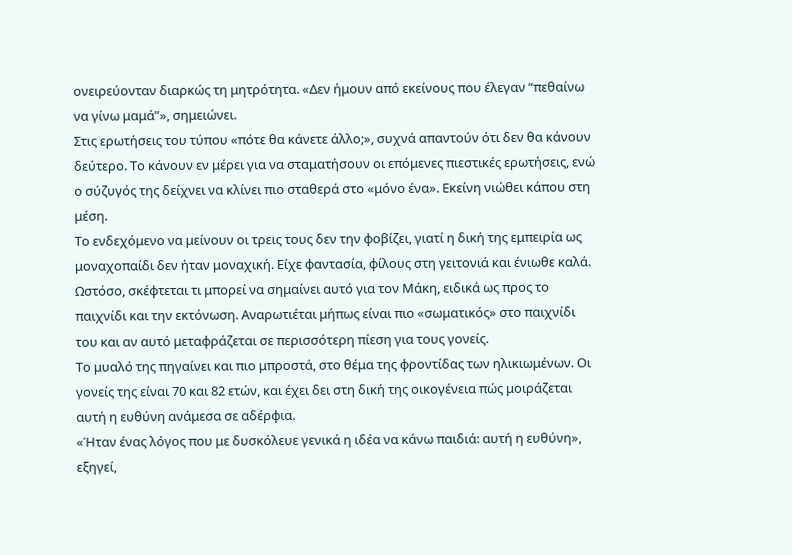ονειρεύονταν διαρκώς τη μητρότητα. «Δεν ήμουν από εκείνους που έλεγαν “πεθαίνω να γίνω μαμά”», σημειώνει.
Στις ερωτήσεις του τύπου «πότε θα κάνετε άλλο;», συχνά απαντούν ότι δεν θα κάνουν δεύτερο. Το κάνουν εν μέρει για να σταματήσουν οι επόμενες πιεστικές ερωτήσεις, ενώ ο σύζυγός της δείχνει να κλίνει πιο σταθερά στο «μόνο ένα». Εκείνη νιώθει κάπου στη μέση.
Το ενδεχόμενο να μείνουν οι τρεις τους δεν την φοβίζει, γιατί η δική της εμπειρία ως μοναχοπαίδι δεν ήταν μοναχική. Είχε φαντασία, φίλους στη γειτονιά και ένιωθε καλά.
Ωστόσο, σκέφτεται τι μπορεί να σημαίνει αυτό για τον Μάκη, ειδικά ως προς το παιχνίδι και την εκτόνωση. Αναρωτιέται μήπως είναι πιο «σωματικός» στο παιχνίδι του και αν αυτό μεταφράζεται σε περισσότερη πίεση για τους γονείς.
Το μυαλό της πηγαίνει και πιο μπροστά, στο θέμα της φροντίδας των ηλικιωμένων. Οι γονείς της είναι 70 και 82 ετών, και έχει δει στη δική της οικογένεια πώς μοιράζεται αυτή η ευθύνη ανάμεσα σε αδέρφια.
«Ήταν ένας λόγος που με δυσκόλευε γενικά η ιδέα να κάνω παιδιά: αυτή η ευθύνη», εξηγεί,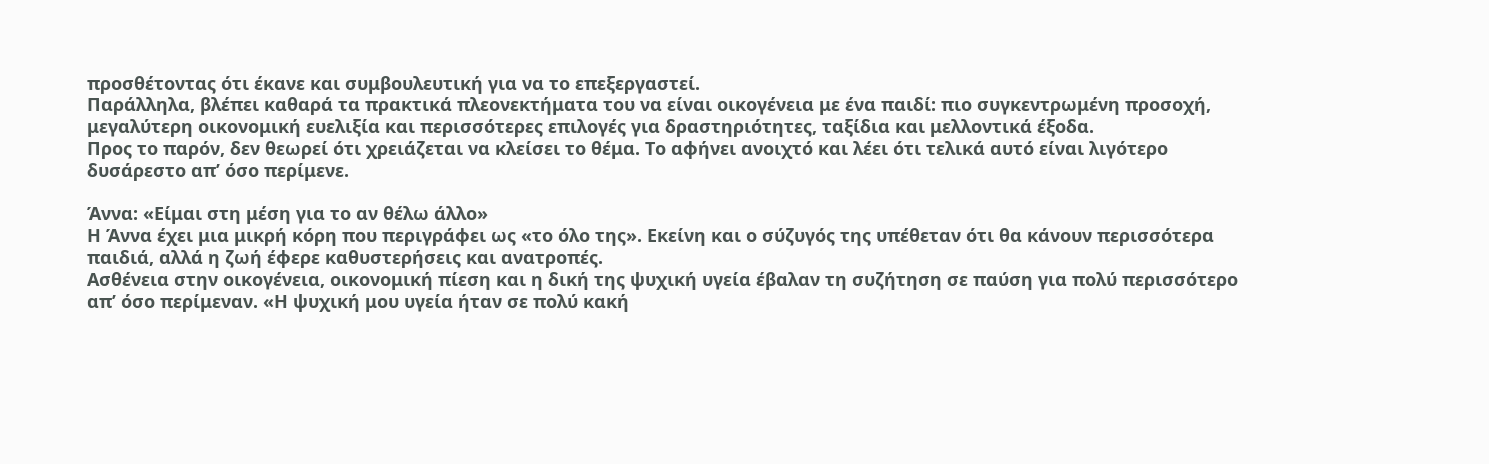προσθέτοντας ότι έκανε και συμβουλευτική για να το επεξεργαστεί.
Παράλληλα, βλέπει καθαρά τα πρακτικά πλεονεκτήματα του να είναι οικογένεια με ένα παιδί: πιο συγκεντρωμένη προσοχή, μεγαλύτερη οικονομική ευελιξία και περισσότερες επιλογές για δραστηριότητες, ταξίδια και μελλοντικά έξοδα.
Προς το παρόν, δεν θεωρεί ότι χρειάζεται να κλείσει το θέμα. Το αφήνει ανοιχτό και λέει ότι τελικά αυτό είναι λιγότερο δυσάρεστο απ’ όσο περίμενε.

Άννα: «Είμαι στη μέση για το αν θέλω άλλο»
Η Άννα έχει μια μικρή κόρη που περιγράφει ως «το όλο της». Εκείνη και ο σύζυγός της υπέθεταν ότι θα κάνουν περισσότερα παιδιά, αλλά η ζωή έφερε καθυστερήσεις και ανατροπές.
Ασθένεια στην οικογένεια, οικονομική πίεση και η δική της ψυχική υγεία έβαλαν τη συζήτηση σε παύση για πολύ περισσότερο απ’ όσο περίμεναν. «Η ψυχική μου υγεία ήταν σε πολύ κακή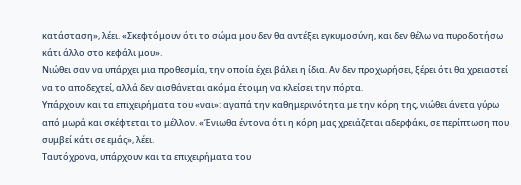κατάσταση», λέει. «Σκεφτόμουν ότι το σώμα μου δεν θα αντέξει εγκυμοσύνη, και δεν θέλω να πυροδοτήσω κάτι άλλο στο κεφάλι μου».
Νιώθει σαν να υπάρχει μια προθεσμία, την οποία έχει βάλει η ίδια. Αν δεν προχωρήσει, ξέρει ότι θα χρειαστεί να το αποδεχτεί, αλλά δεν αισθάνεται ακόμα έτοιμη να κλείσει την πόρτα.
Υπάρχουν και τα επιχειρήματα του «ναι»: αγαπά την καθημερινότητα με την κόρη της, νιώθει άνετα γύρω από μωρά και σκέφτεται το μέλλον. «Ένιωθα έντονα ότι η κόρη μας χρειάζεται αδερφάκι, σε περίπτωση που συμβεί κάτι σε εμάς», λέει.
Ταυτόχρονα, υπάρχουν και τα επιχειρήματα του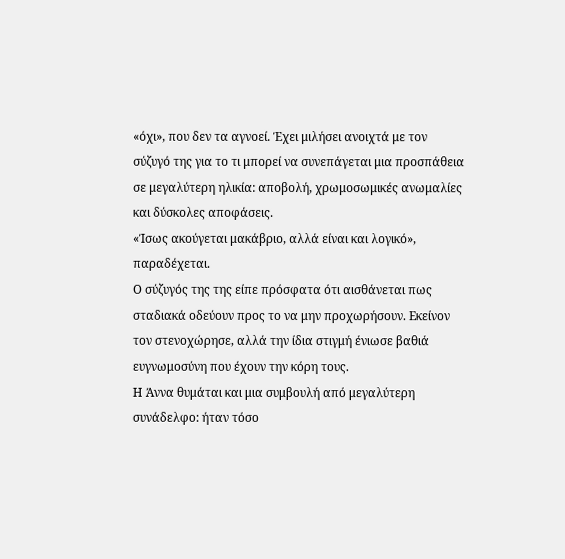«όχι», που δεν τα αγνοεί. Έχει μιλήσει ανοιχτά με τον σύζυγό της για το τι μπορεί να συνεπάγεται μια προσπάθεια σε μεγαλύτερη ηλικία: αποβολή, χρωμοσωμικές ανωμαλίες και δύσκολες αποφάσεις.
«Ίσως ακούγεται μακάβριο, αλλά είναι και λογικό», παραδέχεται.
Ο σύζυγός της της είπε πρόσφατα ότι αισθάνεται πως σταδιακά οδεύουν προς το να μην προχωρήσουν. Εκείνον τον στενοχώρησε, αλλά την ίδια στιγμή ένιωσε βαθιά ευγνωμοσύνη που έχουν την κόρη τους.
Η Άννα θυμάται και μια συμβουλή από μεγαλύτερη συνάδελφο: ήταν τόσο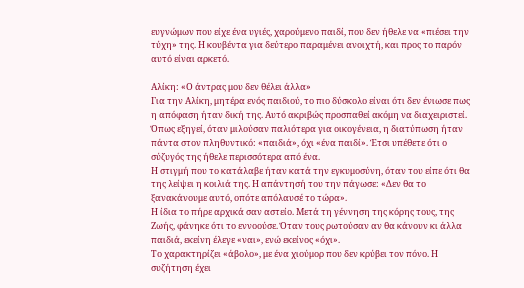ευγνώμων που είχε ένα υγιές, χαρούμενο παιδί, που δεν ήθελε να «πιέσει την τύχη» της. Η κουβέντα για δεύτερο παραμένει ανοιχτή, και προς το παρόν αυτό είναι αρκετό.

Αλίκη: «Ο άντρας μου δεν θέλει άλλα»
Για την Αλίκη, μητέρα ενός παιδιού, το πιο δύσκολο είναι ότι δεν ένιωσε πως η απόφαση ήταν δική της. Αυτό ακριβώς προσπαθεί ακόμη να διαχειριστεί.
Όπως εξηγεί, όταν μιλούσαν παλιότερα για οικογένεια, η διατύπωση ήταν πάντα στον πληθυντικό: «παιδιά», όχι «ένα παιδί». Έτσι υπέθετε ότι ο σύζυγός της ήθελε περισσότερα από ένα.
Η στιγμή που το κατάλαβε ήταν κατά την εγκυμοσύνη, όταν του είπε ότι θα της λείψει η κοιλιά της. Η απάντησή του την πάγωσε: «Δεν θα το ξανακάνουμε αυτό, οπότε απόλαυσέ το τώρα».
Η ίδια το πήρε αρχικά σαν αστείο. Μετά τη γέννηση της κόρης τους, της Ζωής, φάνηκε ότι το εννοούσε. Όταν τους ρωτούσαν αν θα κάνουν κι άλλα παιδιά, εκείνη έλεγε «ναι», ενώ εκείνος «όχι».
Το χαρακτηρίζει «άβολο», με ένα χιούμορ που δεν κρύβει τον πόνο. Η συζήτηση έχει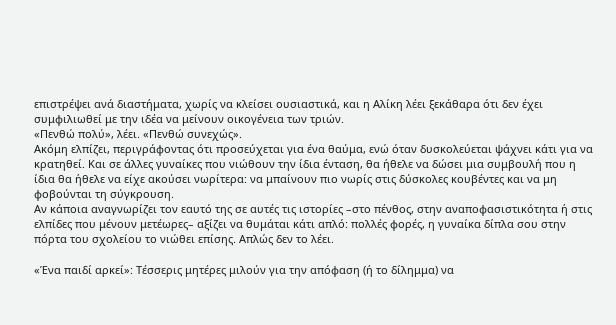επιστρέψει ανά διαστήματα, χωρίς να κλείσει ουσιαστικά, και η Αλίκη λέει ξεκάθαρα ότι δεν έχει συμφιλιωθεί με την ιδέα να μείνουν οικογένεια των τριών.
«Πενθώ πολύ», λέει. «Πενθώ συνεχώς».
Ακόμη ελπίζει, περιγράφοντας ότι προσεύχεται για ένα θαύμα, ενώ όταν δυσκολεύεται ψάχνει κάτι για να κρατηθεί. Και σε άλλες γυναίκες που νιώθουν την ίδια ένταση, θα ήθελε να δώσει μια συμβουλή που η ίδια θα ήθελε να είχε ακούσει νωρίτερα: να μπαίνουν πιο νωρίς στις δύσκολες κουβέντες και να μη φοβούνται τη σύγκρουση.
Αν κάποια αναγνωρίζει τον εαυτό της σε αυτές τις ιστορίες –στο πένθος, στην αναποφασιστικότητα ή στις ελπίδες που μένουν μετέωρες– αξίζει να θυμάται κάτι απλό: πολλές φορές, η γυναίκα δίπλα σου στην πόρτα του σχολείου το νιώθει επίσης. Απλώς δεν το λέει.

«Ένα παιδί αρκεί»: Τέσσερις μητέρες μιλούν για την απόφαση (ή το δίλημμα) να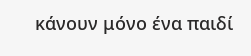κάνουν μόνο ένα παιδί